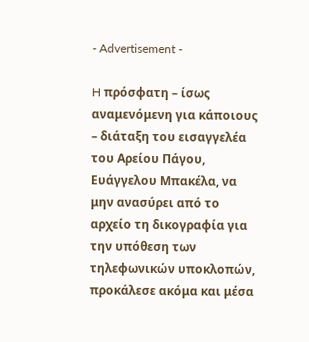- Advertisement -

H πρόσφατη – ίσως αναμενόμενη για κάποιους – διάταξη του εισαγγελέα του Αρείου Πάγου, Ευάγγελου Μπακέλα, να μην ανασύρει από το αρχείο τη δικογραφία για την υπόθεση των τηλεφωνικών υποκλοπών, προκάλεσε ακόμα και μέσα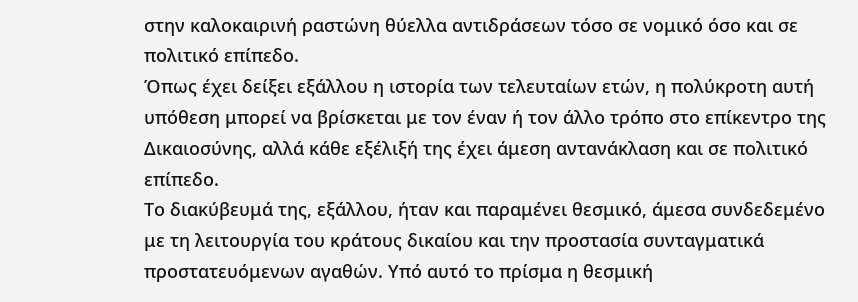στην καλοκαιρινή ραστώνη θύελλα αντιδράσεων τόσο σε νομικό όσο και σε πολιτικό επίπεδο.
Όπως έχει δείξει εξάλλου η ιστορία των τελευταίων ετών, η πολύκροτη αυτή υπόθεση μπορεί να βρίσκεται με τον έναν ή τον άλλο τρόπο στο επίκεντρο της Δικαιοσύνης, αλλά κάθε εξέλιξή της έχει άμεση αντανάκλαση και σε πολιτικό επίπεδο.
Το διακύβευμά της, εξάλλου, ήταν και παραμένει θεσμικό, άμεσα συνδεδεμένο με τη λειτουργία του κράτους δικαίου και την προστασία συνταγματικά προστατευόμενων αγαθών. Υπό αυτό το πρίσμα η θεσμική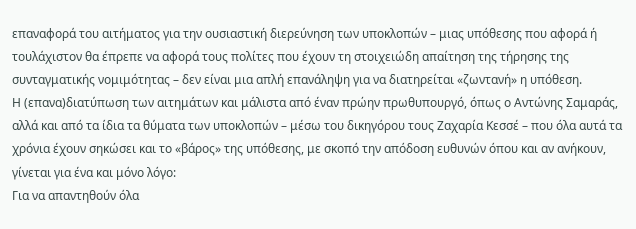επαναφορά του αιτήματος για την ουσιαστική διερεύνηση των υποκλοπών – μιας υπόθεσης που αφορά ή τουλάχιστον θα έπρεπε να αφορά τους πολίτες που έχουν τη στοιχειώδη απαίτηση της τήρησης της συνταγματικής νομιμότητας – δεν είναι μια απλή επανάληψη για να διατηρείται «ζωντανή» η υπόθεση.
Η (επανα)διατύπωση των αιτημάτων και μάλιστα από έναν πρώην πρωθυπουργό, όπως ο Αντώνης Σαμαράς, αλλά και από τα ίδια τα θύματα των υποκλοπών – μέσω του δικηγόρου τους Ζαχαρία Κεσσέ – που όλα αυτά τα χρόνια έχουν σηκώσει και το «βάρος» της υπόθεσης, με σκοπό την απόδοση ευθυνών όπου και αν ανήκουν, γίνεται για ένα και μόνο λόγο:
Για να απαντηθούν όλα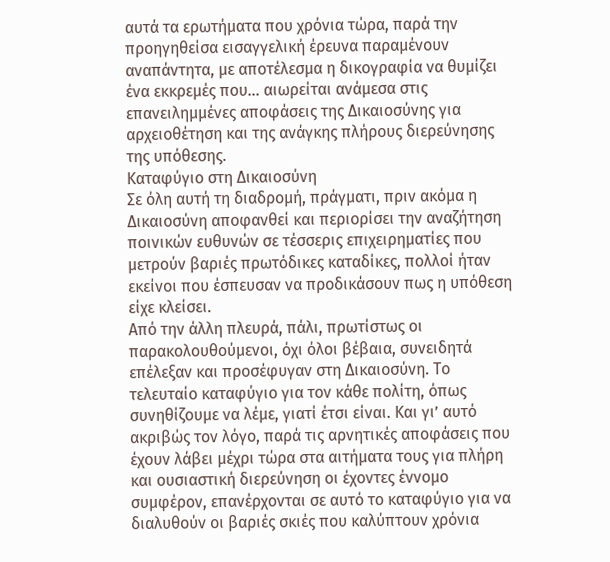αυτά τα ερωτήματα που χρόνια τώρα, παρά την προηγηθείσα εισαγγελική έρευνα παραμένουν αναπάντητα, με αποτέλεσμα η δικογραφία να θυμίζει ένα εκκρεμές που… αιωρείται ανάμεσα στις επανειλημμένες αποφάσεις της Δικαιοσύνης για αρχειοθέτηση και της ανάγκης πλήρους διερεύνησης της υπόθεσης.
Καταφύγιο στη Δικαιοσύνη
Σε όλη αυτή τη διαδρομή, πράγματι, πριν ακόμα η Δικαιοσύνη αποφανθεί και περιορίσει την αναζήτηση ποινικών ευθυνών σε τέσσερις επιχειρηματίες που μετρούν βαριές πρωτόδικες καταδίκες, πολλοί ήταν εκείνοι που έσπευσαν να προδικάσουν πως η υπόθεση είχε κλείσει.
Από την άλλη πλευρά, πάλι, πρωτίστως οι παρακολουθούμενοι, όχι όλοι βέβαια, συνειδητά επέλεξαν και προσέφυγαν στη Δικαιοσύνη. Το τελευταίο καταφύγιο για τον κάθε πολίτη, όπως συνηθίζουμε να λέμε, γιατί έτσι είναι. Και γι’ αυτό ακριβώς τον λόγο, παρά τις αρνητικές αποφάσεις που έχουν λάβει μέχρι τώρα στα αιτήματα τους για πλήρη και ουσιαστική διερεύνηση οι έχοντες έννομο συμφέρον, επανέρχονται σε αυτό το καταφύγιο για να διαλυθούν οι βαριές σκιές που καλύπτουν χρόνια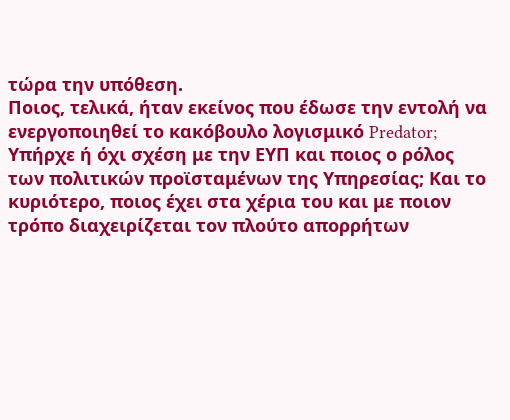τώρα την υπόθεση.
Ποιος, τελικά, ήταν εκείνος που έδωσε την εντολή να ενεργοποιηθεί το κακόβουλο λογισμικό Predator; Υπήρχε ή όχι σχέση με την ΕΥΠ και ποιος ο ρόλος των πολιτικών προϊσταμένων της Υπηρεσίας; Και το κυριότερο, ποιος έχει στα χέρια του και με ποιον τρόπο διαχειρίζεται τον πλούτο απορρήτων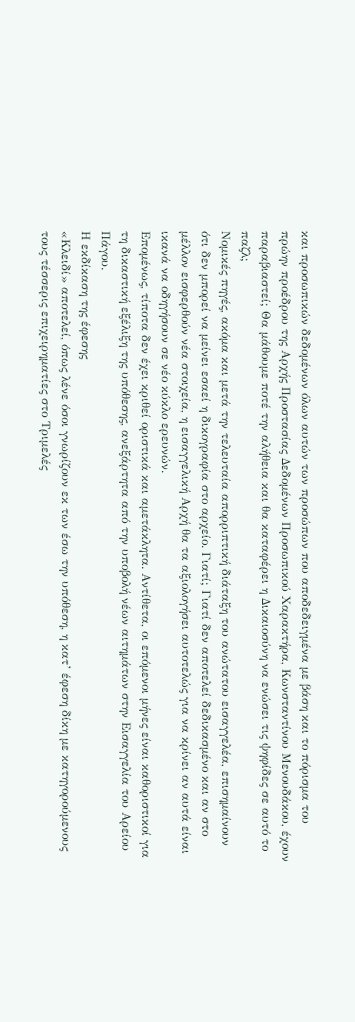και προσωπικών δεδομένων όλων αυτών των προσώπων που αποδεδειγμένα με βάση και το πόρισμα του πρώην προέδρου της Αρχής Προστασίας Δεδομένων Προσωπικού Χαρακτήρα, Κωνσταντίνου Μενουδάκου, έχουν παραβιαστεί; Θα μάθουμε ποτέ την αλήθεια και θα καταφέρει η Δικαιοσύνη να ενώσει τις ψηφίδες σε αυτό το παζλ;
Νομικές πηγές, ακόμα και μετά την τελευταία απορριπτική διάταξη του ανώτατου εισαγγελέα, επισημαίνουν ότι δεν μπορεί να μείνει εσαεί η δικογραφία στο αρχείο. Γιατί; Γιατί δεν αποτελεί δεδικασμένο και αν στο μέλλον εισφερθούν νέα στοιχεία, η εισαγγελική Αρχή θα τα αξιολογήσει αυτοτελώς για να κρίνει αν αυτά είναι ικανά να οδηγήσουν σε νέο κύκλο ερευνών.
Επομένως, τίποτα δεν έχει κριθεί οριστικά και αμετάκλητα. Αντίθετα, οι επόμενοι μήνες είναι καθοριστικοί για τη δικαστική εξέλιξη της υπόθεσης, ανεξάρτητα από την υποβολή νέων αιτημάτων στην Εισαγγελία του Αρείου Πάγου.
Η εκδίκαση της έφεσης
«Κλειδί» αποτελεί, όπως λένε όσοι γνωρίζουν εκ των έσω την υπόθεση, η κατ’ έφεση δίκη με κατηγορούμενους τους τέσσερις επιχειρηματίες στο Τριμελές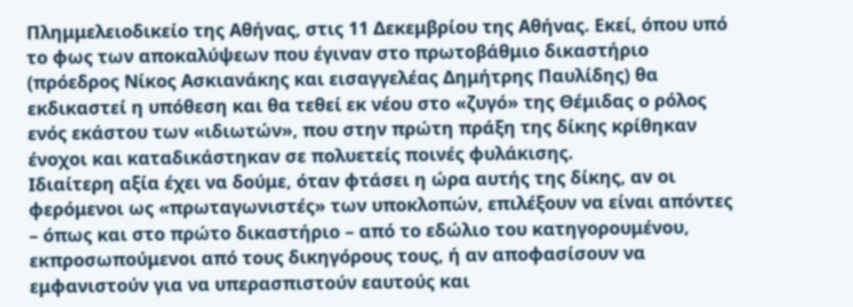Πλημμελειοδικείο της Αθήνας, στις 11 Δεκεμβρίου της Αθήνας. Εκεί, όπου υπό το φως των αποκαλύψεων που έγιναν στο πρωτοβάθμιο δικαστήριο (πρόεδρος Νίκος Ασκιανάκης και εισαγγελέας Δημήτρης Παυλίδης) θα εκδικαστεί η υπόθεση και θα τεθεί εκ νέου στο «ζυγό» της Θέμιδας ο ρόλος ενός εκάστου των «ιδιωτών», που στην πρώτη πράξη της δίκης κρίθηκαν ένοχοι και καταδικάστηκαν σε πολυετείς ποινές φυλάκισης.
Ιδιαίτερη αξία έχει να δούμε, όταν φτάσει η ώρα αυτής της δίκης, αν οι φερόμενοι ως «πρωταγωνιστές» των υποκλοπών, επιλέξουν να είναι απόντες – όπως και στο πρώτο δικαστήριο – από το εδώλιο του κατηγορουμένου, εκπροσωπούμενοι από τους δικηγόρους τους, ή αν αποφασίσουν να εμφανιστούν για να υπερασπιστούν εαυτούς και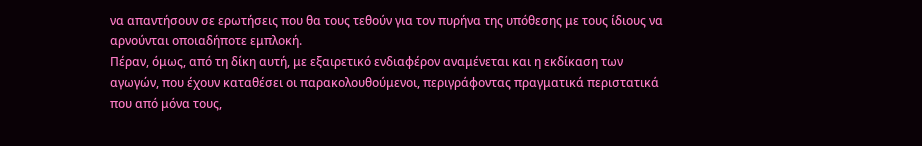να απαντήσουν σε ερωτήσεις που θα τους τεθούν για τον πυρήνα της υπόθεσης με τους ίδιους να αρνούνται οποιαδήποτε εμπλοκή.
Πέραν, όμως, από τη δίκη αυτή, με εξαιρετικό ενδιαφέρον αναμένεται και η εκδίκαση των αγωγών, που έχουν καταθέσει οι παρακολουθούμενοι, περιγράφοντας πραγματικά περιστατικά που από μόνα τους,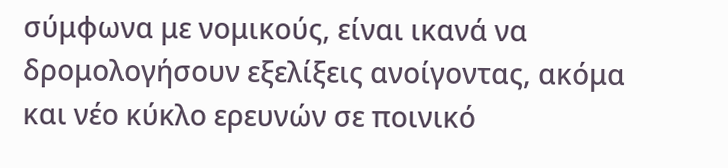σύμφωνα με νομικούς, είναι ικανά να δρομολογήσουν εξελίξεις ανοίγοντας, ακόμα και νέο κύκλο ερευνών σε ποινικό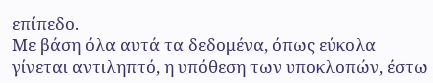επίπεδο.
Με βάση όλα αυτά τα δεδομένα, όπως εύκολα γίνεται αντιληπτό, η υπόθεση των υποκλοπών, έστω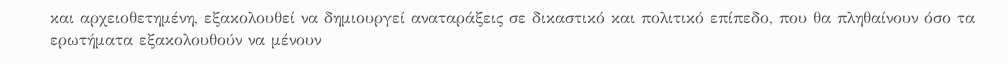και αρχειοθετημένη, εξακολουθεί να δημιουργεί αναταράξεις σε δικαστικό και πολιτικό επίπεδο, που θα πληθαίνουν όσο τα ερωτήματα εξακολουθούν να μένουν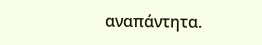αναπάντητα.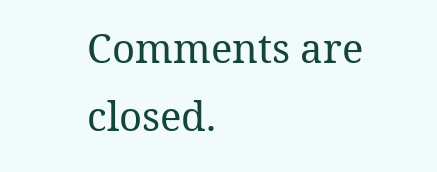Comments are closed.